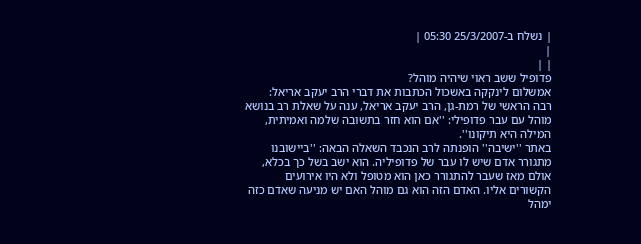| נשלח ב-25/3/2007 05:30 |
|
| |
פדופיל ששב ראוי שיהיה מוהל?
אמשלום לינקקה באשכול הכתבות את דברי הרב יעקב אריאל:
רבה הראשי של רמת-גן, הרב יעקב אריאל, ענה על שאלת רב בנושא מוהל עם עבר פדופילי: ''אם הוא חזר בתשובה שלמה ואמיתית, המילה היא תיקונו''.
באתר ''ישיבה'' הופנתה לרב הנכבד השאלה הבאה: ''ביישובנו מתגורר אדם שיש לו עבר של פדופיליה. הוא ישב בשל כך בכלא, אולם מאז שעבר להתגורר כאן הוא מטופל ולא היו אירועים הקשורים אליו. האדם הזה הוא גם מוהל האם יש מניעה שאדם כזה ימהל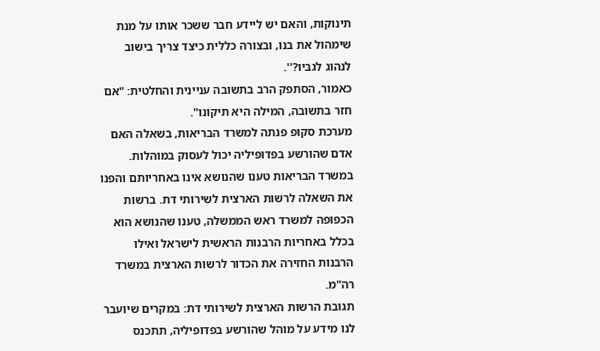תינוקות, והאם יש ליידע חבר ששכר אותו על מנת שימהול את בנו, ובצורה כללית כיצד צריך בישוב לנהוג לגביו?''.
כאמור, הסתפק הרב בתשובה עניינית והחלטית: "אם חזר בתשובה, המילה היא תיקונו".
מערכת סקופ פנתה למשרד הבריאות, בשאלה האם אדם שהורשע בפדופיליה יכול לעסוק במוהלות. במשרד הבריאות טענו שהנושא אינו באחריותם והפנו את השאלה לרשות הארצית לשירותי דת. ברשות הכפופה למשרד ראש הממשלה, טענו שהנושא הוא בכלל באחריות הרבנות הראשית לישראל ואילו הרבנות החזירה את הכדור לרשות הארצית במשרד רה"מ.
תגובת הרשות הארצית לשירותי דת: במקרים שיועבר לנו מידע על מוהל שהורשע בפדופיליה, תתכנס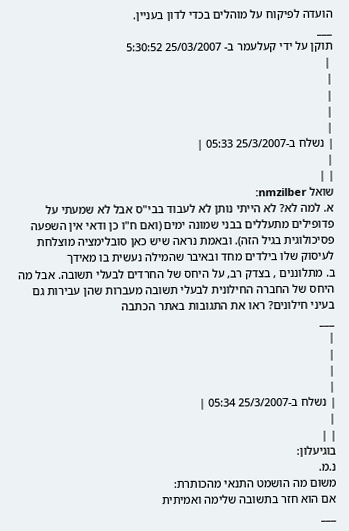הועדה לפיקוח על מוהלים בכדי לדון בעניין.
___
תוקן על ידי קעלעמר ב- 25/03/2007 5:30:52
 |
|
|
|
|
| נשלח ב-25/3/2007 05:33 |
|
| |
שואל nmzilber:
א. למה לא? לא הייתי נותן לא לעבוד בבי"ס אבל לא שמעתי על פדופילים מתעללים בבני שמונה ימים (ואם ח"ו כן ודאי אין השפעה פסיכולוגית בגיל הזה). ובאמת נראה שיש כאן סובלימציה מוצלחת לעיסוק שלו בילדים מחד ובאיבר שהמילה נעשית בו מאידך
ב. מתלוננים , בצדק רב, על היחס של החרדים לבעלי תשובה. אבל מה היחס של החברה החילונית לבעלי תשובה מעברות שהן עבירות גם בעיני חילונים? ראו את התגובות באתר הכתבה
___
|
|
|
|
| נשלח ב-25/3/2007 05:34 |
|
| |
בוגיעלון:
נ.מ.
משום מה הושמט התנאי מהכותרת:
אם הוא חזר בתשובה שלימה ואמיתית
___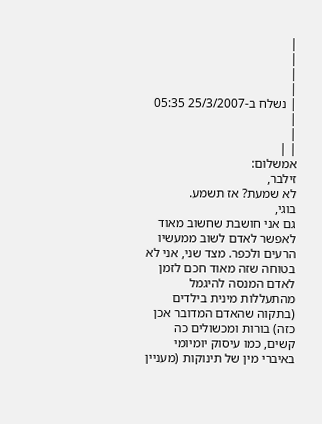|
|
|
|
| נשלח ב-25/3/2007 05:35 |
|
| |
אמשלום:
זילבר,
לא שמעת? אז תשמע.
בוגי,
גם אני חושבת שחשוב מאוד לאפשר לאדם לשוב ממעשיו הרעים ולכפר. מצד שני, אני לא בטוחה שזה מאוד חכם לזמן לאדם המנסה להיגמל מהתעללות מינית בילדים (בתקוה שהאדם המדובר אכן כזה) בורות ומכשולים כה קשים, כמו עיסוק יומיומי באיברי מין של תינוקות (מעניין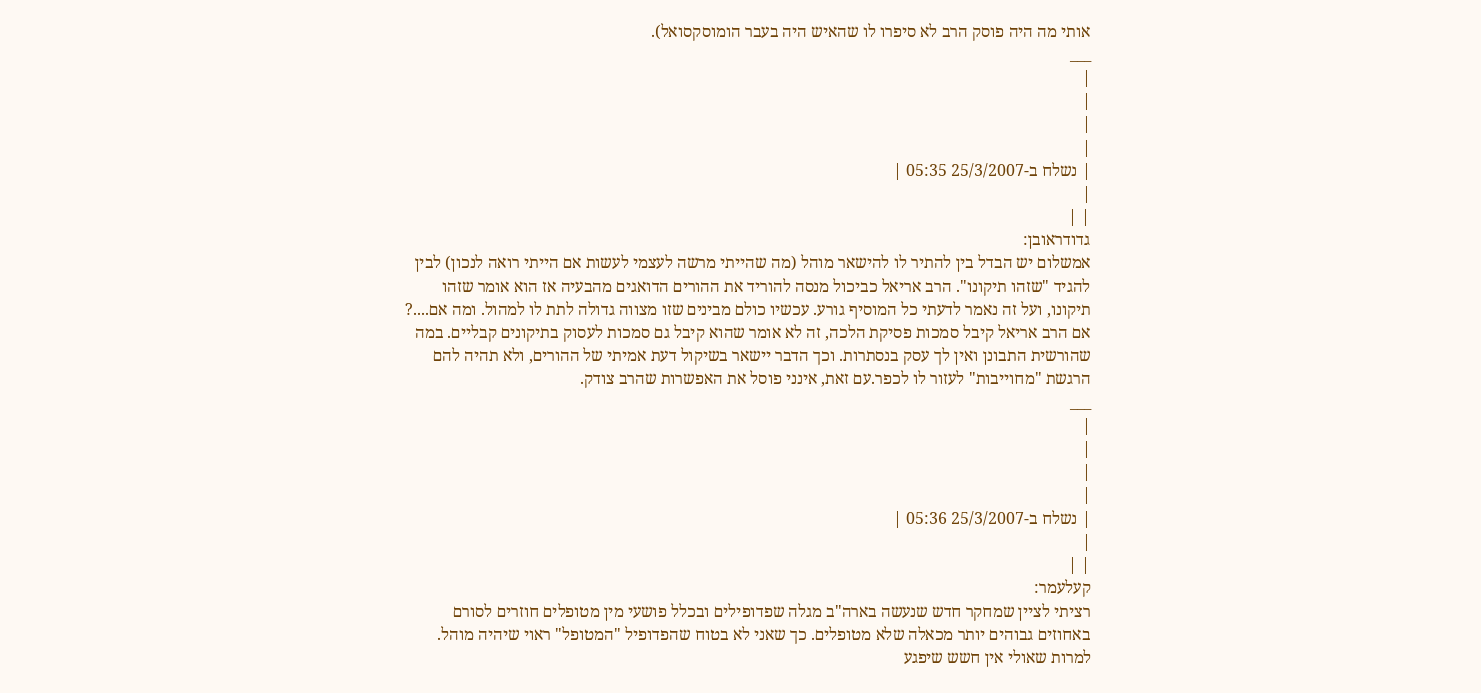אותי מה היה פוסק הרב לא סיפרו לו שהאיש היה בעבר הומוסקסואל).
___
|
|
|
|
| נשלח ב-25/3/2007 05:35 |
|
| |
גדודראובן:
אמשלום יש הבדל בין להתיר לו להישאר מוהל (מה שהייתי מרשה לעצמי לעשות אם הייתי רואה לנכון) לבין להגיד "שזהו תיקונו". הרב אריאל כביכול מנסה להוריד את ההורים הדואגים מהבעיה אז הוא אומר שזהו תיקונו, ועל זה נאמר לדעתי כל המוסיף גורע. עכשיו כולם מבינים שזו מצווה גדולה לתת לו למהול. ומה אם....? אם הרב אריאל קיבל סמכות פסיקת הלכה, זה לא אומר שהוא קיבל גם סמכות לעסוק בתיקונים קבליים. במה שהורשית התבונן ואין לך עסק בנסתרות. וכך הדבר יישאר בשיקול דעת אמיתי של ההורים, ולא תהיה להם הרגשת "מחוייבות" לעזור לו לכפר.עם זאת, אינני פוסל את האפשרות שהרב צודק.
___
|
|
|
|
| נשלח ב-25/3/2007 05:36 |
|
| |
קעלעמר:
רציתי לציין שמחקר חדש שנעשה בארה"ב מגלה שפדופילים ובכלל פושעי מין מטופלים חוזרים לסורם באחוזים גבוהים יותר מכאלה שלא מטופלים. כך שאני לא בטוח שהפדופיל "המטופל" ראוי שיהיה מוהל. למרות שאולי אין חשש שיפגע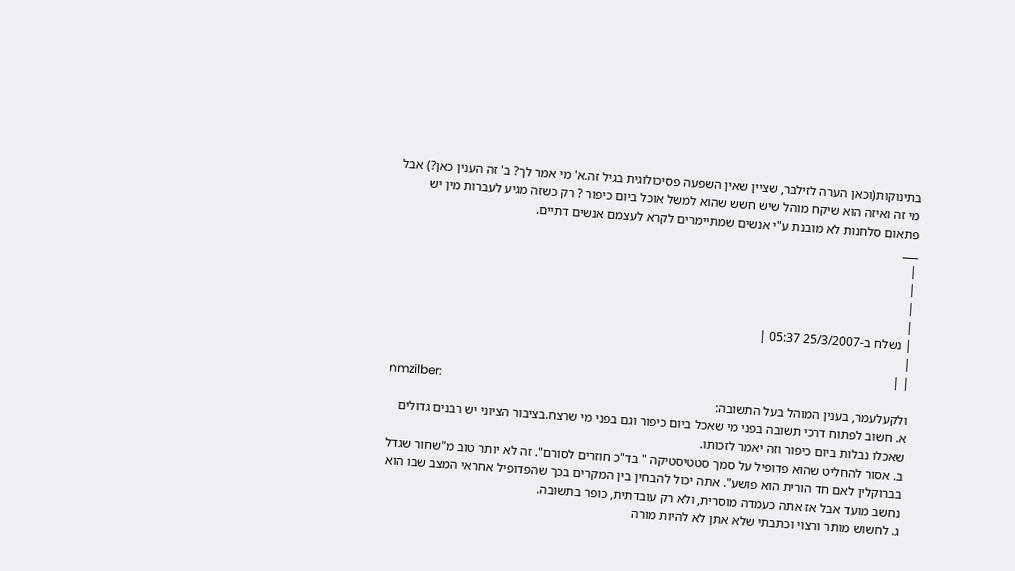בתינוקות(וכאן הערה לזילבר, שציין שאין השפעה פסיכולוגית בגיל זה.א' מי אמר לך? ב' זה הענין כאן?) אבל מי זה ואיזה הוא שיקח מוהל שיש חשש שהוא למשל אוכל ביום כיפור ? רק כשזה מגיע לעברות מין יש פתאום סלחנות לא מובנת ע"י אנשים שמתיימרים לקרא לעצמם אנשים דתיים.
___
|
|
|
|
| נשלח ב-25/3/2007 05:37 |
|
| |
nmzilber:
ולקעלעמר, בענין המוהל בעל התשובה:
א. חשוב לפתוח דרכי תשובה בפני מי שאכל ביום כיפור וגם בפני מי שרצח.בציבור הציוני יש רבנים גדולים שאכלו נבלות ביום כיפור וזה יאמר לזכותו.
ב. אסור להחליט שהוא פדופיל על סמך סטטיסטיקה " בד"כ חוזרים לסורם". זה לא יותר טוב מ"שחור שגדל בברוקלין לאם חד הורית הוא פושע". אתה יכול להבחין בין המקרים בכך שהפדופיל אחראי המצב שבו הוא נחשב מועד אבל אז אתה כעמדה מוסרית, ולא רק עובדתית, כופר בתשובה.
ג. לחשוש מותר ורצוי וכתבתי שלא אתן לא להיות מורה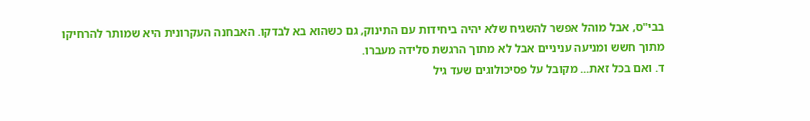בבי"ס, אבל מוהל אפשר להשגיח שלא יהיה ביחידות עם התינוק, גם כשהוא בא לבדקו. האבחנה העקרונית היא שמותר להרחיקו מתוך חשש ומניעה עניניים אבל לא מתוך הרגשת סלידה מעברו.
ד. ואם בכל זאת... מקובל על פסיכולוגים שעד גיל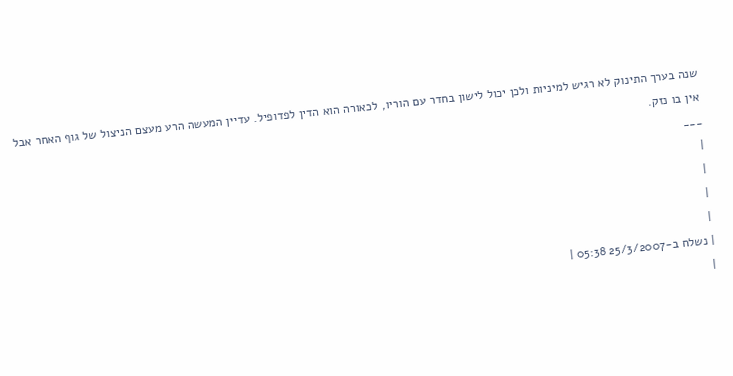שנה בערך התינוק לא רגיש למיניות ולכן יכול לישון בחדר עם הוריו, לכאורה הוא הדין לפדופיל. עדיין המעשה הרע מעצם הניצול של גוף האחר אבל אין בו נזק.
___
|
|
|
|
| נשלח ב-25/3/2007 05:38 |
|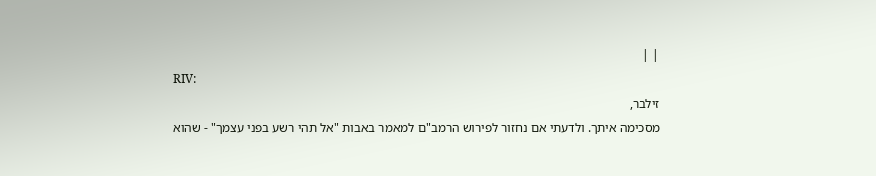| |
RIV:
זילבר,
מסכימה איתך. ולדעתי אם נחזור לפירוש הרמב"ם למאמר באבות "אל תהי רשע בפני עצמך" - שהוא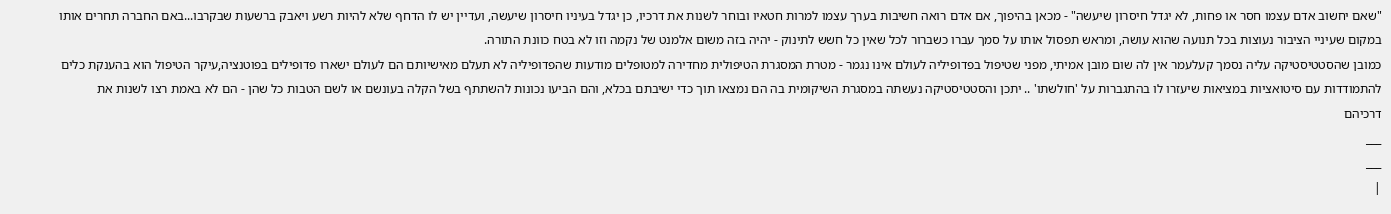"שאם יחשוב אדם עצמו חסר או פחות, לא יגדל חיסרון שיעשה" - מכאן בהיפוך, אם אדם רואה חשיבות בערך עצמו למרות חטאיו ובוחר לשנות את דרכיו, כן יגדל בעיניו חיסרון שיעשה, ועדיין יש לו הדחף שלא להיות רשע ויאבק ברשעות שבקרבו...באם החברה תחרים אותו במקום שעיניי הציבור נעוצות בכל תנועה שהוא עושה, ומראש תפסול אותו על סמך עברו כשברור לכל שאין כל חשש לתינוק - יהיה בזה משום אלמנט של נקמה וזו לא בטח כוונת התורה.
כמובן שהסטטיסטיקה עליה נסמך קעלעמר אין לה שום מובן אמיתי, מפני שטיפול בפדופיליה לעולם אינו נגמר - מטרת המסגרת הטיפולית מחדירה למטופלים מודעות שהפדופיליה לא תעלם מאישיותם הם לעולם ישארו פדופילים בפוטנציה,עיקר הטיפול הוא בהענקת כלים להתמודדות עם סיטואציות במציאות שיעזרו לו בהתגברות על 'חולשתו' .. יתכן והסטטיסטיקה נעשתה במסגרת השיקומית בה הם נמצאו תוך כדי ישיבתם בכלא, והם הביעו נכונות להשתתף בשל הקלה בעונשם או לשם הטבות כל שהן - הם לא באמת רצו לשנות את דרכיהם
___
___
|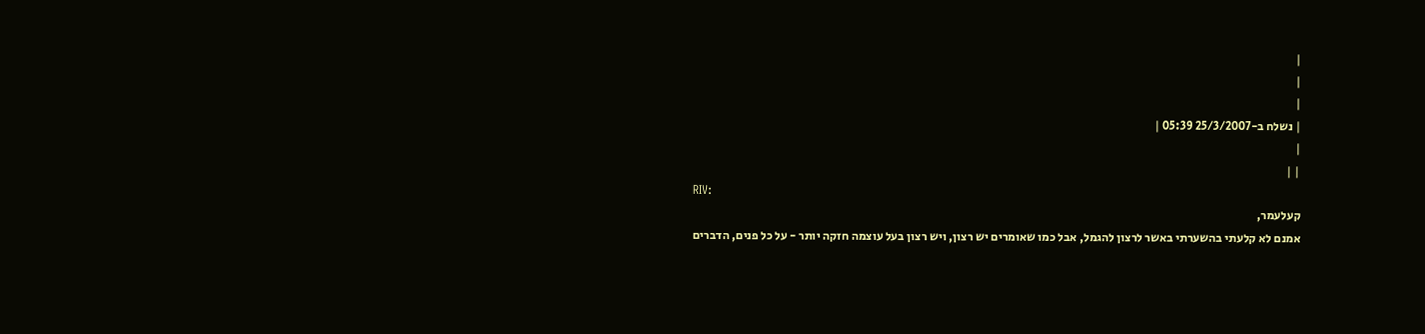|
|
|
| נשלח ב-25/3/2007 05:39 |
|
| |
RIV:
קעלעמר,
אמנם לא קלעתי בהשערתי באשר לרצון להגמל, אבל כמו שאומרים יש רצון, ויש רצון בעל עוצמה חזקה יותר - על כל פנים, הדברים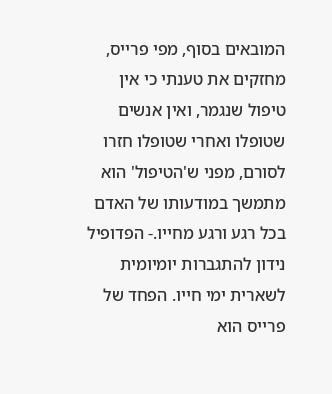המובאים בסוף, מפי פרייס, מחזקים את טענתי כי אין טיפול שנגמר, ואין אנשים שטופלו ואחרי שטופלו חזרו לסורם, מפני ש'הטיפול' הוא מתמשך במודעותו של האדם בכל רגע ורגע מחייו.- הפדופיל נידון להתגברות יומיומית לשארית ימי חייו. הפחד של פרייס הוא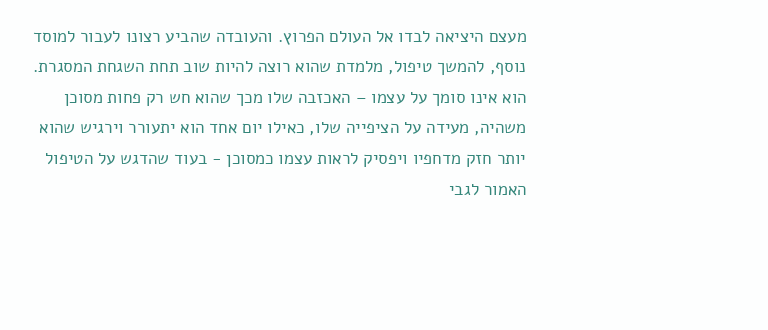מעצם היציאה לבדו אל העולם הפרוץ. והעובדה שהביע רצונו לעבור למוסד נוסף, להמשך טיפול, מלמדת שהוא רוצה להיות שוב תחת השגחת המסגרת. הוא אינו סומך על עצמו – האכזבה שלו מכך שהוא חש רק פחות מסוכן משהיה, מעידה על הציפייה שלו, כאילו יום אחד הוא יתעורר וירגיש שהוא יותר חזק מדחפיו ויפסיק לראות עצמו כמסוכן - בעוד שהדגש על הטיפול האמור לגבי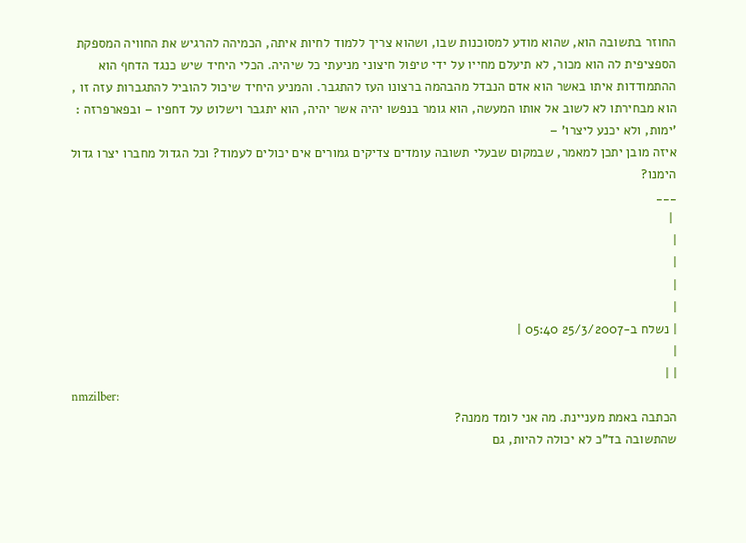החוזר בתשובה הוא, שהוא מודע למסוכנות שבו, ושהוא צריך ללמוד לחיות איתה, הכמיהה להרגיש את החוויה המספקת הספציפית לה הוא מכור, לא תיעלם מחייו על ידי טיפול חיצוני מניעתי כל שיהיה. הכלי היחיד שיש כנגד הדחף הוא ההתמודדות איתו באשר הוא אדם הנבדל מהבהמה ברצונו העז להתגבר. והמניע היחיד שיכול להוביל להתגברות עזה זו , הוא מבחירתו לא לשוב אל אותו המעשה, הוא גומר בנפשו יהיה אשר יהיה, הוא יתגבר וישלוט על דחפיו – ובפארפרזה : 'ימות, ולא יכנע ליצרו' –
איזה מובן יתכן למאמר, שבמקום שבעלי תשובה עומדים צדיקים גמורים אים יכולים לעמוד? וכל הגדול מחברו יצרו גדול הימנו?
___
 |
|
|
|
|
| נשלח ב-25/3/2007 05:40 |
|
| |
nmzilber:
הכתבה באמת מעניינת. מה אני לומד ממנה?
שהתשובה בד"כ לא יכולה להיות, גם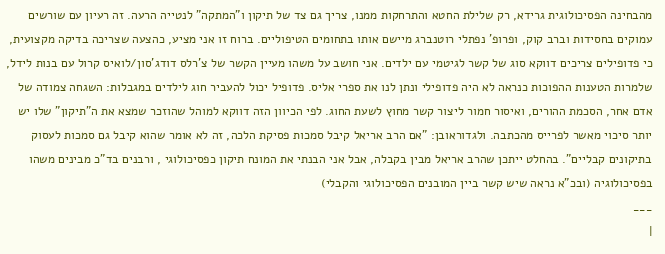מהבחינה הפסיכולוגית גרידא, רק שלילת החטא והתרחקות ממנו, צריך גם צד של תיקון ו"המתקה" לנטייה הרעה. זה רעיון עם שורשים עמוקים בחסידות וברב קוק, ופרופ' נפתלי רוטנברג מיישם אותו בתחומים הטיפוליים. ברוח זו אני מציע, כהצעה שצריכה בדיקה מקצועית, כי פדופילים צריכים דווקא סוג של קשר לגיטמי עם ילדים. אני חושב על משהו מעיין הקשר של צ'רלס דודג'סון/לואיס קרול עם בנות לידל, שלמרות הטענות ההפוכות כנראה לא היה פדופילי ונתן לנו את ספרי אליס. פדופיל יכול להעביר חוג לילדים במגבלות: השגחה צמודה של אדם אחר, הסכמת ההורים, ואיסור חמור ליצור קשר מחוץ לשעת החוג. לפי הכיוון הזה דווקא למוהל שהוזכר שמצא את ה"תיקון" שלו יש יותר סיכוי מאשר לפרייס מהכתבה. ולגדוראובן: "אם הרב אריאל קיבל סמכות פסיקת הלכה, זה לא אומר שהוא קיבל גם סמכות לעסוק בתיקונים קבליים". בהחלט ייתכן שהרב אריאל מבין בקבלה, אבל אני הבנתי את המונח תיקון כפסיכולוגי , ורבנים בד"כ מבינים משהו בפסיכולוגיה (ובכ"א נראה שיש קשר ביין המובנים הפסיכולוגי והקבלי)
___
|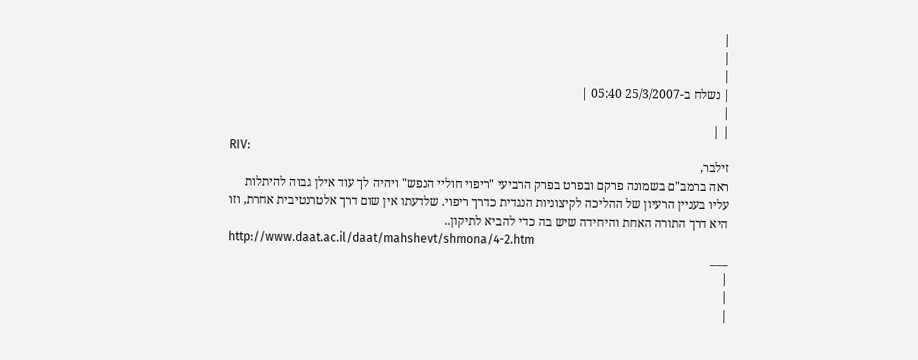|
|
|
| נשלח ב-25/3/2007 05:40 |
|
| |
RIV:
זילבר,
ראה ברמב"ם בשמונה פרקם ובפרט בפרק הרביעי "ריפוי חוליי הנפש" ויהיה לך עוד אילן גבוה להיתלות עליו בעניין הרעיון של ההליכה לקיצוניות הנגדית כדרך ריפוי. שלדעתו אין שום דרך אלטרנטיבית אחרת, וזו היא דרך התורה האחת והיחידה שיש בה כדי להביא לתיקון..
http://www.daat.ac.il/daat/mahshevt/shmona/4-2.htm
___
|
|
|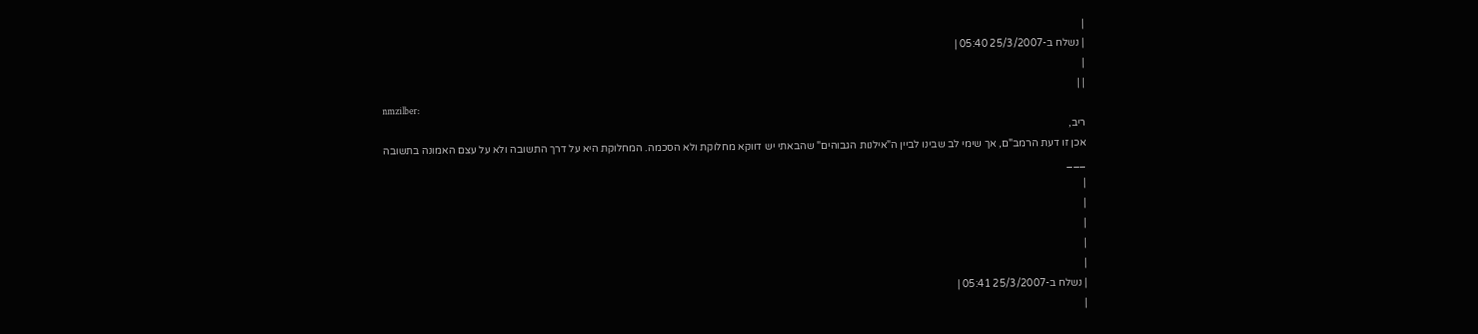|
| נשלח ב-25/3/2007 05:40 |
|
| |
nmzilber:
ריב,
אכן זו דעת הרמב"ם, אך שימי לב שבינו לביין ה"אילנות הגבוהים" שהבאתי יש דווקא מחלוקת ולא הסכמה. המחלוקת היא על דרך התשובה ולא על עצם האמונה בתשובה
___
|
|
|
|
|
| נשלח ב-25/3/2007 05:41 |
|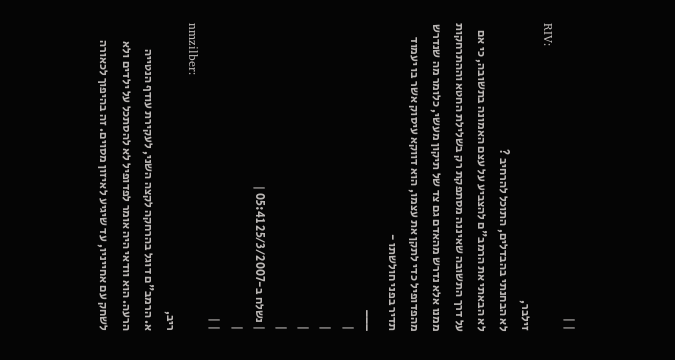| |
RIV:
זילבר,
לא הבחנתי בהבדלים, התוכל להרחיב ?
לא הבאתי את הרמב"ם להצביע על עצם האמונה בתשובה, כי אם על דרך התשובה שאיננה מסתפקת רק בשלילת החטא וההתרחקות ממנו אלא נדרש מהאדם גם צד של תיקון מעשי, כלומר מה שנדרש מהפדופיל כדי לתקן את עצמו, הוא דווקא עיסוק אשר בו יעמוד תדיר בפני חולשתו -
___
|
|
|
|
| נשלח ב-25/3/2007 05:41 |
|
| |
nmzilber:
ריב,
א. הרמב"ם דוגל בהרחקה לקצה השני, לעקירת עודף הנטייה הרעה. הוא וודאי היה אומר לפדופיל לא להסתכל על ילדים ולא לשחק עם אחייניו, עד שיגיע לאיזון מסוים. זה בהיפוך לכאורה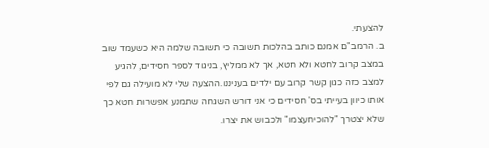להצעתי.
ב. הרמב"ם אמנם כותב בהלכות תשובה כי תשובה שלמה היא כשעמד שוב במצב קרוב לחטא ולא חטא, אך לא ממליץ, בניגוד לספר חסידים, להגיע למצב כזה כגון קשר קרוב עם ילדים בעניננו.ההצעה שלי לא מועילה גם לפי אותו כיוון בעייתי בס' חסידים כי אני דורש השגחה שתמנע אפשרות חטא כך שלא יצטרך "להוכיחעצמו" ולכבוש את יצרו.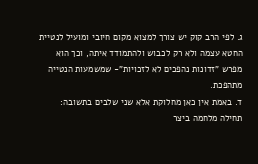ג. לפי הרב קוק יש צורך למצוא מקום חיובי ומועיל לנטיית החטא עצמה ולא רק לכבוש ולהתמודד איתה, וכך הוא מפרש "זדונות נהפכים לא לזכויות"- שמשמעות הנטייה מתהפכת.
ד. באמת אין כאן מחלוקת אלא שני שלבים בתשובה: תחילה מלחמה ביצר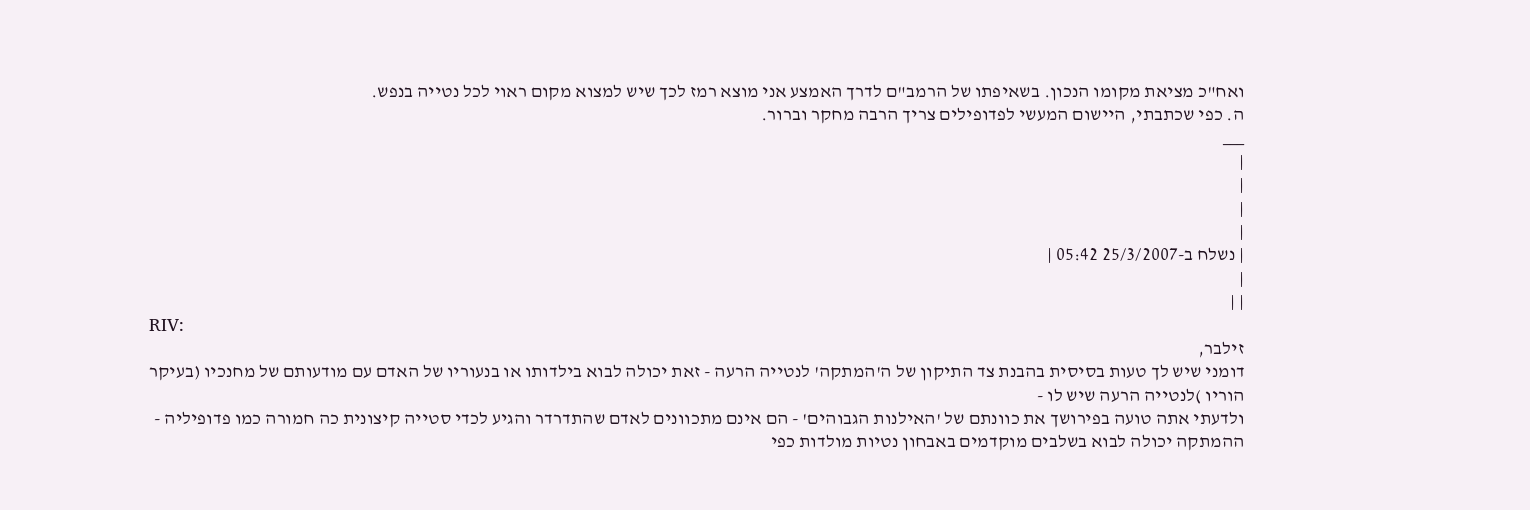ואח"כ מציאת מקומו הנכון. בשאיפתו של הרמב"ם לדרך האמצע אני מוצא רמז לכך שיש למצוא מקום ראוי לכל נטייה בנפש.
ה. כפי שכתבתי, היישום המעשי לפדופילים צריך הרבה מחקר וברור.
___
|
|
|
|
| נשלח ב-25/3/2007 05:42 |
|
| |
RIV:
זילבר,
דומני שיש לך טעות בסיסית בהבנת צד התיקון של ה'המתקה' לנטייה הרעה - זאת יכולה לבוא בילדותו או בנעוריו של האדם עם מודעותם של מחנכיו (בעיקר הוריו )לנטייה הרעה שיש לו -
ולדעתי אתה טועה בפירושך את כוונתם של 'האילנות הגבוהים' - הם אינם מתכוונים לאדם שהתדרדר והגיע לכדי סטייה קיצונית כה חמורה כמו פדופיליה - ההמתקה יכולה לבוא בשלבים מוקדמים באבחון נטיות מולדות כפי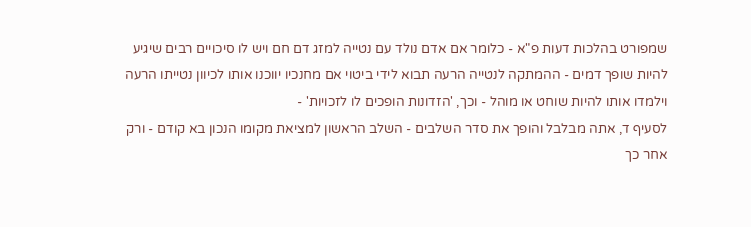שמפורט בהלכות דעות פ"א - כלומר אם אדם נולד עם נטייה למזג דם חם ויש לו סיכויים רבים שיגיע להיות שופך דמים - ההמתקה לנטייה הרעה תבוא לידי ביטוי אם מחנכיו יווכנו אותו לכיוון נטייתו הרעה וילמדו אותו להיות שוחט או מוהל - וכך, 'הזדונות הופכים לו לזכויות' -
לסעיף ד, אתה מבלבל והופך את סדר השלבים - השלב הראשון למציאת מקומו הנכון בא קודם - ורק אחר כך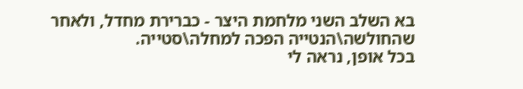בא השלב השני מלחמת היצר - כברירת מחדל, ולאחר שהחולשה\הנטייה הפכה למחלה\סטייה.
בכל אופן, נראה לי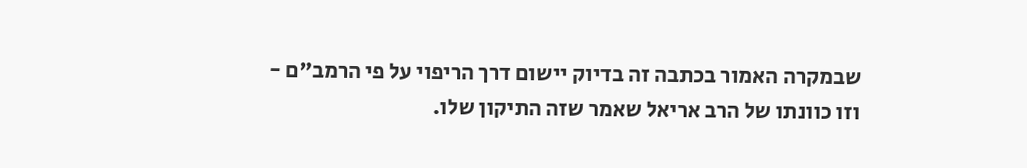שבמקרה האמור בכתבה זה בדיוק יישום דרך הריפוי על פי הרמב"ם - וזו כוונתו של הרב אריאל שאמר שזה התיקון שלו.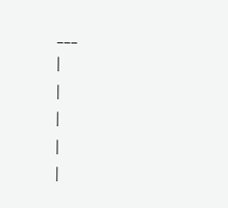___
|
|
|
|
|